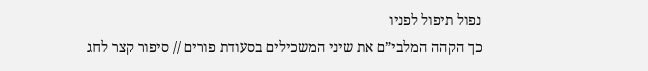נפול תיפול לפניו
כך הקהה המלבי”ם את שיני המשכילים בסעודת פורים // סיפור קצר לחג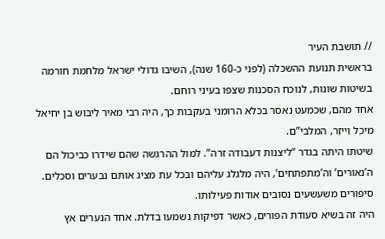// תושבת העיר
בראשית תנועת ההשכלה (לפני כ-160 שנה), השיבו גדולי ישראל מלחמת חורמה בשיטות שונות, לנוכח הסכנות שצפו בעיני רוחם.
אחד מהם, שכמעט נאסר בכלא הרומני בעקבות כך, היה רבי מאיר לֵיבּוּשׁ בן יחיאל מִיכְל וֵייזֶר, המלבי”ם.
שיטתו היתה בגדר “ליצנות דעבודה זרה”. למול ההרגשה שהם שידרו כביכול הם ה’נאורים’ וה’מתפתחים’, היה מלגלג עליהם ובכל עת מציג אותם נבערים וסכלים.
סיפורים משעשעים נסובים אודות פעילותו.
היה זה בשיא סעודת הפורים, כאשר דפיקות נשמעו בדלת. אחד הנערים אץ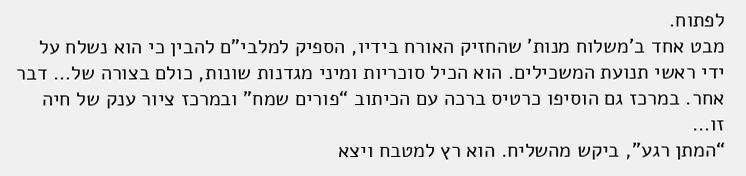לפתוח.
מבט אחד ב’משלוח מנות’ שהחזיק האורח בידיו, הספיק למלבי”ם להבין כי הוא נשלח על ידי ראשי תנועת המשכילים. הוא הכיל סוכריות ומיני מגדנות שונות, כולם בצורה של… דבר אחר. במרכז גם הוסיפו כרטיס ברכה עם הכיתוב “פורים שמח” ובמרכז ציור ענק של חיה זו…
“המתן רגע”, ביקש מהשליח. הוא רץ למטבח ויצא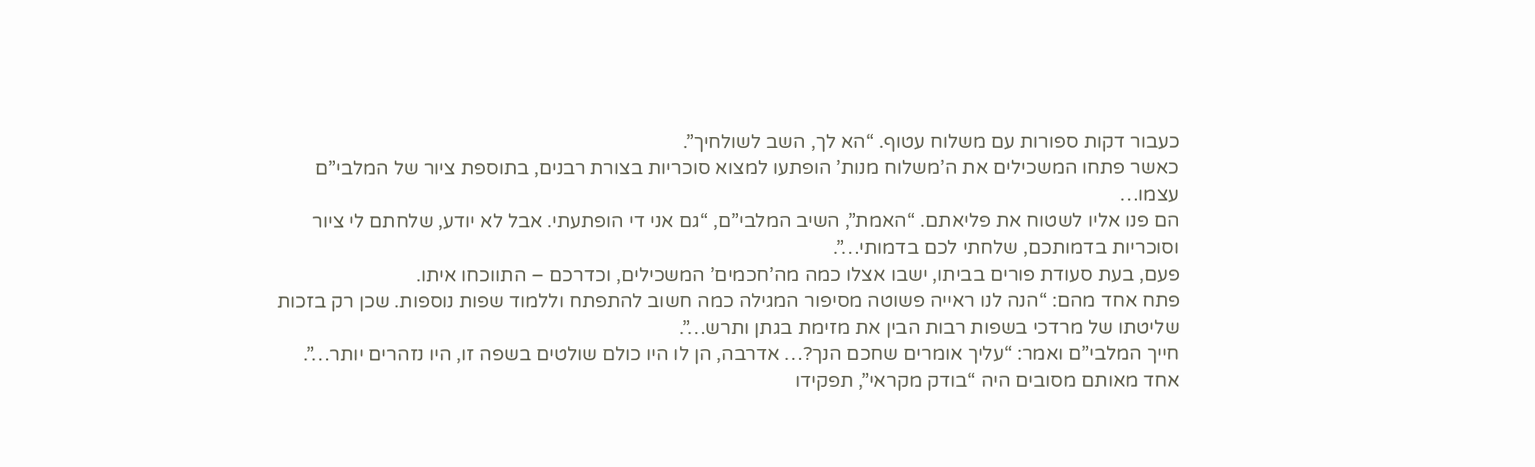כעבור דקות ספורות עם משלוח עטוף. “הא לך, השב לשולחיך”.
כאשר פתחו המשכילים את ה’משלוח מנות’ הופתעו למצוא סוכריות בצורת רבנים, בתוספת ציור של המלבי”ם עצמו…
הם פנו אליו לשטוח את פליאתם. “האמת”, השיב המלבי”ם, “גם אני די הופתעתי. אבל לא יודע, שלחתם לי ציור וסוכריות בדמותכם, שלחתי לכם בדמותי…”.
פעם, בעת סעודת פורים בביתו, ישבו אצלו כמה מה’חכמים’ המשכילים, וכדרכם – התווכחו איתו.
פתח אחד מהם: “הנה לנו ראייה פשוטה מסיפור המגילה כמה חשוב להתפתח וללמוד שפות נוספות. שכן רק בזכות שליטתו של מרדכי בשפות רבות הבין את מזימת בגתן ותרש…”.
חייך המלבי”ם ואמר: “עליך אומרים שחכם הנך?… אדרבה, הן לו היו כולם שולטים בשפה זו, היו נזהרים יותר…”.
אחד מאותם מסובים היה “בודק מקראי”, תפקידו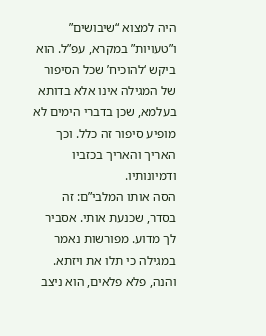היה למצוא “שיבושים” ו”טעויות” במקרא, עפ”ל. הוא ביקש ‘להוכיח’ שכל הסיפור של המגילה אינו אלא בדותא בעלמא, שכן בדברי הימים לא מופיע סיפור זה כלל. וכך האריך והאריך בכזביו ודמיונותיו.
הסה אותו המלבי”ם: זה בסדר, שכנעת אותי. אסביר לך מדוע. מפורשות נאמר במגילה כי תלו את ויזתא. והנה, פלא פלאים, הוא ניצב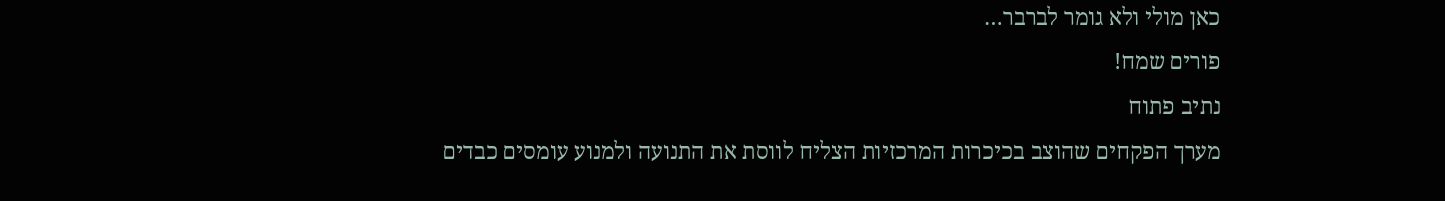כאן מולי ולא גומר לברבר…
פורים שמח!
נתיב פתוח
מערך הפקחים שהוצב בכיכרות המרכזיות הצליח לווסת את התנועה ולמנוע עומסים כבדים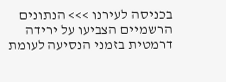בכניסה לעירנו >>> הנתונים הרשמיים הצביעו על ירידה דרמטית בזמני הנסיעה לעומת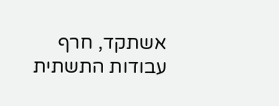אשתקד, חרף עבודות התשתית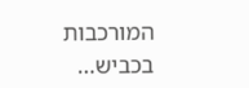המורכבות בכביש...